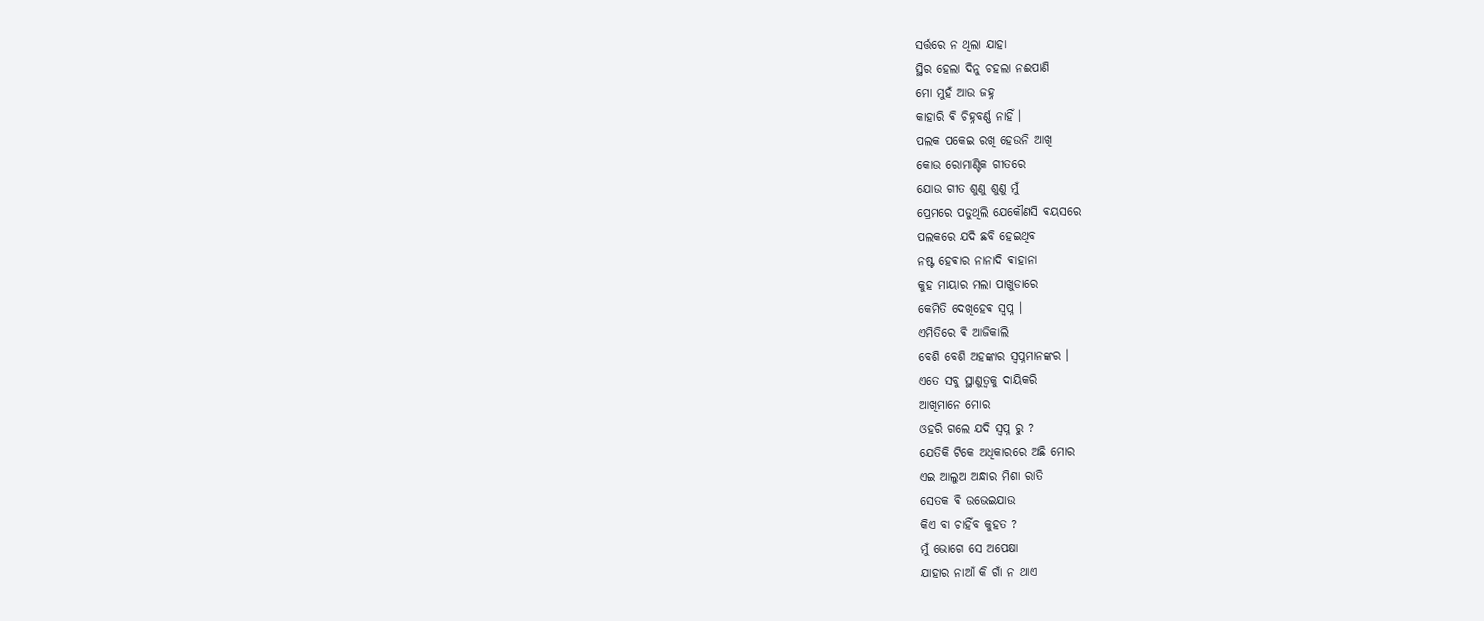ସର୍ତ୍ତରେ ନ ଥିଲା ଯାହା
ସ୍ଥିର ହେଲା ଦିନୁ ଚହଲା ନଈପାଣି
ମୋ ମୁହଁ ଆଉ ଜହ୍ନ
କାହାରି ଵି ଚିହ୍ନବର୍ଣ୍ଣ ନାହିଁ ।
ପଲକ ପକେଇ ରଖି ହେଉନି ଆଖି
କୋଉ ରୋମାଣ୍ଟିକ ଗୀତରେ
ଯୋଉ ଗୀତ ଶୁଣୁ ଶୁଣୁ ମୁଁ
ପ୍ରେମରେ ପଡୁଥିଲି ଯେକୌଣସି ଵୟସରେ
ପଲକରେ ଯଦି ଛବି ହେଇଥିବ
ନଷ୍ଟ ହେଵାର ନାନାଦି ଵାହାନା
କୁହ ମାୟାର ମଲା ପାଖୁଡାରେ
କେମିତି ଦେଖିହେଵ ସ୍ଵପ୍ନ ।
ଏମିତିରେ ଵି ଆଜିକାଲି
ବେଶି ବେଶି ଅହଙ୍କାର ସ୍ଵପ୍ନମାନଙ୍କର ।
ଏତେ ସବୁ ସ୍ଥାଣୁତ୍ବକୁ ଦାୟିକରି
ଆଖିମାନେ ମୋର
ଓହରି ଗଲେ ଯଦି ସ୍ବପ୍ନ ରୁ ?
ଯେତିକି ଟିକେ ଅଧିକାରରେ ଅଛି ମୋର
ଏଇ ଆଲୁଅ ଅନ୍ଧାର ମିଶା ରାତି
ସେତକ ଵି ଉଭେଇଯାଉ
କିଏ ବା ଚାହିଁବ କୁହତ ?
ମୁଁ ଭୋଗେ ସେ ଅପେକ୍ଷା
ଯାହାର ନାଆଁ କି ଗାଁ ନ ଥାଏ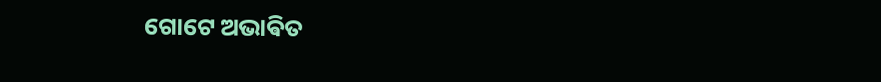ଗୋଟେ ଅଭାଵିତ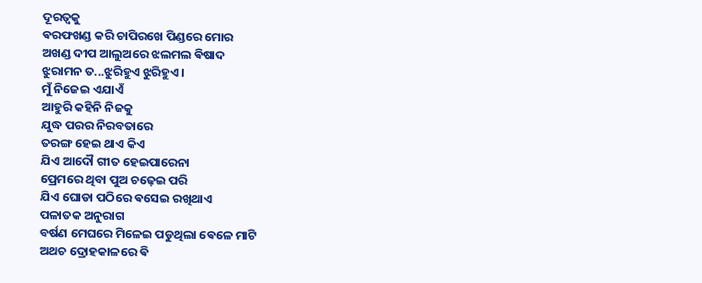ଦୂରତ୍ବକୁ
ଵରଫଖଣ୍ଡ କରି ଚାପିରଖେ ପିଣ୍ଡରେ ମୋର
ଅଖଣ୍ଡ ଦୀପ ଆଲୁଅରେ ଝଲମଲ ଵିଷାଦ
ଝୁରାମନ ତ...ଝୁରିହୁଏ ଝୁରିହୁଏ ।
ମୁଁ ନିଜେଇ ଏଯାଏଁ
ଆହୁରି କହିନି ନିଜକୁ
ଯୁଦ୍ଧ ପରର ନିରବତାରେ
ତରଙ୍ଗ ହେଇ ଥାଏ କିଏ
ଯିଏ ଆଦୌ ଗୀତ ହେଇପାରେନା
ପ୍ରେମରେ ଥିବା ପୁଅ ଚଢ଼େଇ ପରି
ଯିଏ ଘୋଡା ପଠିରେ ଵସେଇ ରଖିଥାଏ
ପଳାତକ ଅନୁରାଗ
ବର୍ଷଣ ମେଘରେ ମିଳେଇ ପଡୁଥିଲା ଵେଳେ ମାଟି
ଅଥଚ ଦ୍ରୋହକାଳରେ ଵି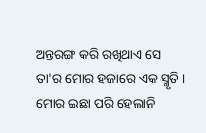ଅନ୍ତରଙ୍ଗ କରି ରଖିଥାଏ ସେ
ତା'ର ମୋର ହଜାରେ ଏକ ସ୍ମୃତି ।
ମୋର ଇଛା ପରି ହେଲାନି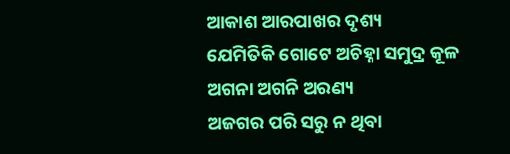ଆକାଶ ଆରପାଖର ଦୃଶ୍ୟ
ଯେମିତିକି ଗୋଟେ ଅଚିହ୍ନା ସମୁଦ୍ର କୂଳ
ଅଗନା ଅଗନି ଅରଣ୍ୟ
ଅଜଗର ପରି ସରୁ ନ ଥିବା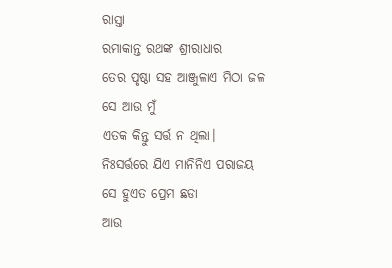ରାସ୍ତା
ରମାକାନ୍ତ ରଥଙ୍କ ଶ୍ରୀରାଧାର
ତେର ପୃଷ୍ଠା ସହ ଆଞ୍ଜୁଳାଏ ମିଠା ଜଳ
ସେ ଆଉ ମୁଁ
ଏତକ କିନ୍ତୁ ସର୍ତ୍ତ ନ ଥିଲା।
ନିଃସର୍ତ୍ତରେ ଯିଏ ମାନିନିଏ ପରାଜୟ
ସେ ହୁଏତ ପ୍ରେମ ଛଡା
ଆଉ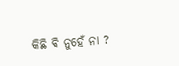କିଛି ଵି ନୁହେଁ ନା ?